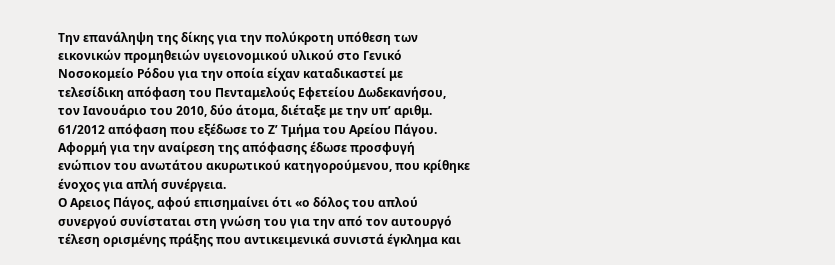Την επανάληψη της δίκης για την πολύκροτη υπόθεση των εικονικών προμηθειών υγειονομικού υλικού στο Γενικό Νοσοκομείο Ρόδου για την οποία είχαν καταδικαστεί με τελεσίδικη απόφαση του Πενταμελούς Εφετείου Δωδεκανήσου, τον Ιανουάριο του 2010, δύο άτομα, διέταξε με την υπ’ αριθμ. 61/2012 απόφαση που εξέδωσε το Ζ’ Τμήμα του Αρείου Πάγου.
Αφορμή για την αναίρεση της απόφασης έδωσε προσφυγή ενώπιον του ανωτάτου ακυρωτικού κατηγορούμενου, που κρίθηκε ένοχος για απλή συνέργεια.
Ο Αρειος Πάγος, αφού επισημαίνει ότι «ο δόλος του απλού συνεργού συνίσταται στη γνώση του για την από τον αυτουργό τέλεση ορισμένης πράξης που αντικειμενικά συνιστά έγκλημα και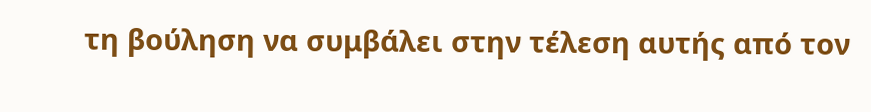τη βούληση να συμβάλει στην τέλεση αυτής από τον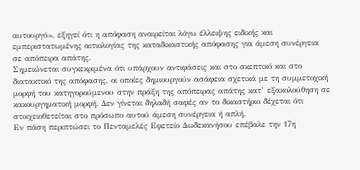αυτουργό», εξηγεί ότι η απόφαση αναιρείται λόγω έλλειψης ειδικής και εμπεριστατωμένης αιτιολογίας της καταδικαστικής απόφασης για άμεση συνέργεια σε απόπειρα απάτης.
Σημειώνεται συγκεκριμένα ότι υπάρχουν αντιφάσεις και στο σκεπτικό και στο διατακτικό της απόφασης, οι οποίες δημιουργούν ασάφεια σχετικά με τη συμμετοχική μορφή του κατηγορούμενου στην πράξη της απόπειρας απάτης κατ’ εξακολούθηση σε κακουργηματική μορφή. Δεν γίνεται δηλαδή σαφές αν το δικαστήριο δέχεται ότι στοιχειοθετείται στο πρόσωπο αυτού άμεση συνέργεια ή απλή.
Εν πάση περιπτώσει το Πενταμελές Εφετείο Δωδεκανήσου επέβαλε την 17η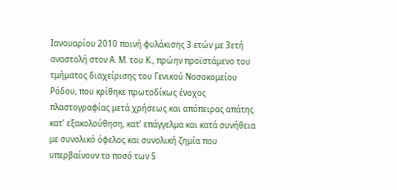Ιανουαρίου 2010 ποινή φυλάκισης 3 ετών με 3ετή αναστολή στον Α. Μ. του Κ., πρώην προϊστάμενο του τμήματος διαχείρισης του Γενικού Nοσοκομείου Pόδου, που κρίθηκε πρωτοδίκως ένοχος πλαστογραφίας μετά χρήσεως και απόπειρας απάτης κατ’ εξακολούθηση, κατ’ επάγγελμα και κατά συνήθεια με συνολικό όφελος και συνολική ζημία που υπερβαίνουν το ποσό των 5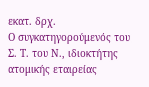εκατ. δρχ.
Ο συγκατηγορούμενός του Σ. Τ. του Ν., ιδιοκτήτης ατομικής εταιρείας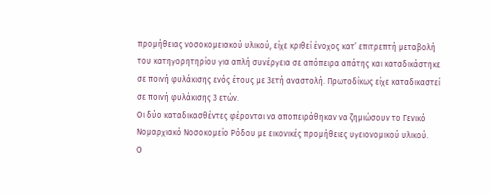προμήθειας νοσοκομειακού υλικού, είχε κριθεί ένοχος κατ’ επιτρεπτή μεταβολή του κατηγορητηρίου για απλή συνέργεια σε απόπειρα απάτης και καταδικάστηκε σε ποινή φυλάκισης ενός έτους με 3ετή αναστολή. Πρωτοδίκως είχε καταδικαστεί σε ποινή φυλάκισης 3 ετών.
Oι δύο καταδικασθέντες φέρονται να αποπειράθηκαν να ζημιώσουν το Γενικό Νομαρχιακό Νοσοκομείο Ρόδου με εικονικές προμήθειες υγειονομικού υλικού.
Ο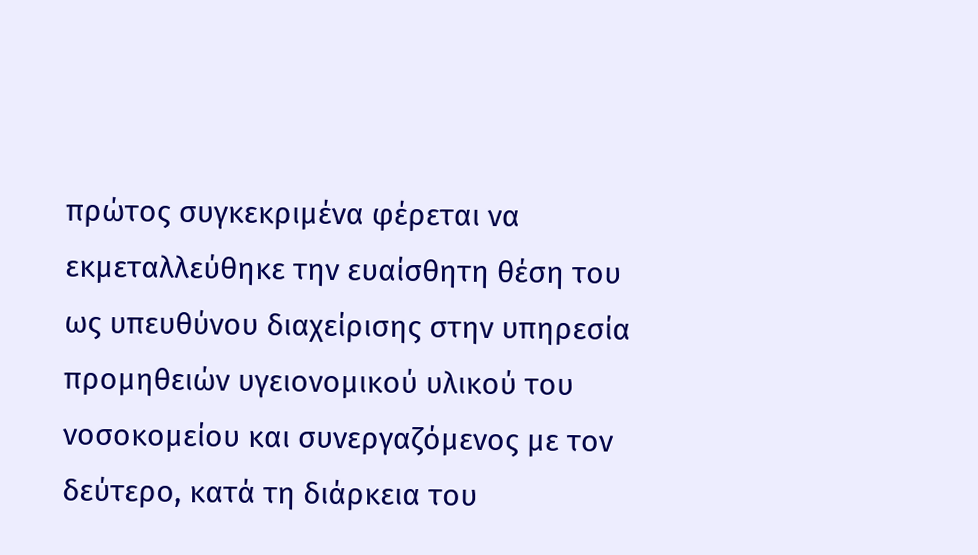πρώτος συγκεκριμένα φέρεται να εκμεταλλεύθηκε την ευαίσθητη θέση του ως υπευθύνου διαχείρισης στην υπηρεσία προμηθειών υγειονομικού υλικού του νοσοκομείου και συνεργαζόμενος με τον δεύτερο, κατά τη διάρκεια του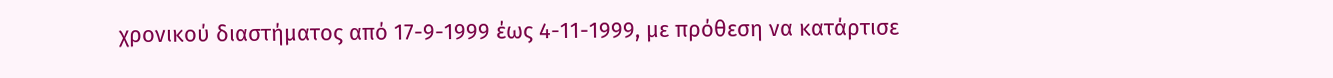χρονικού διαστήματος από 17-9-1999 έως 4-11-1999, με πρόθεση να κατάρτισε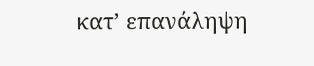κατ’ επανάληψη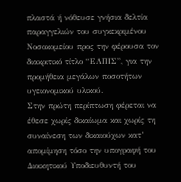πλαστά ή νόθευσε γνήσια δελτία παραγγελιών του συγκεκριμένου Νοσοκομείου προς την φέρουσα τον διακριτικό τίτλο “ΕΛΠΙΣ”, για την προμήθεια μεγάλων ποσοτήτων υγειονομικού υλικού.
Στην πρώτη περίπτωση φέρεται να έθεσε χωρίς δικαίωμα και χωρίς τη συναίνεση των δικαιούχων κατ’ απομίμηση τόσο την υπογραφή του Διοικητικού Υποδιευθυντή του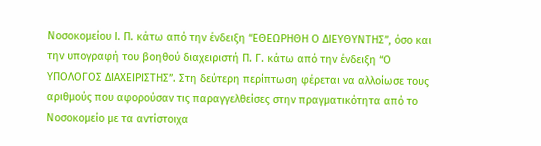Νοσοκομείου Ι. Π. κάτω από την ένδειξη “ΕΘΕΩΡΗΘΗ Ο ΔΙΕΥΘΥΝΤΗΣ”, όσο και την υπογραφή του βοηθού διαχειριστή Π. Γ. κάτω από την ένδειξη “Ο ΥΠΟΛΟΓΟΣ ΔΙΑΧΕΙΡΙΣΤΗΣ”. Στη δεύτερη περίπτωση φέρεται να αλλοίωσε τους αριθμούς που αφορούσαν τις παραγγελθείσες στην πραγματικότητα από το Νοσοκομείο με τα αντίστοιχα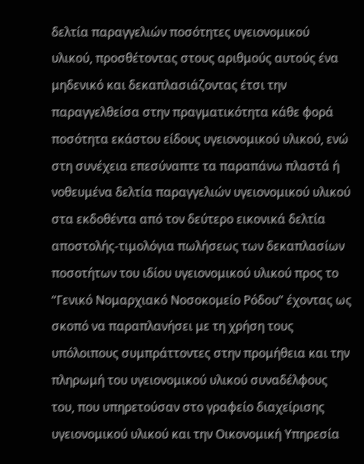δελτία παραγγελιών ποσότητες υγειονομικού υλικού, προσθέτοντας στους αριθμούς αυτούς ένα μηδενικό και δεκαπλασιάζοντας έτσι την παραγγελθείσα στην πραγματικότητα κάθε φορά ποσότητα εκάστου είδους υγειονομικού υλικού, ενώ στη συνέχεια επεσύναπτε τα παραπάνω πλαστά ή νοθευμένα δελτία παραγγελιών υγειονομικού υλικού στα εκδοθέντα από τον δεύτερο εικονικά δελτία αποστολής-τιμολόγια πωλήσεως των δεκαπλασίων ποσοτήτων του ιδίου υγειονομικού υλικού προς το “Γενικό Νομαρχιακό Νοσοκομείο Ρόδου” έχοντας ως σκοπό να παραπλανήσει με τη χρήση τους υπόλοιπους συμπράττοντες στην προμήθεια και την πληρωμή του υγειονομικού υλικού συναδέλφους του, που υπηρετούσαν στο γραφείο διαχείρισης υγειονομικού υλικού και την Οικονομική Υπηρεσία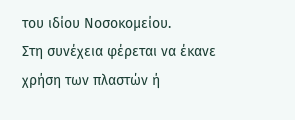του ιδίου Νοσοκομείου.
Στη συνέχεια φέρεται να έκανε χρήση των πλαστών ή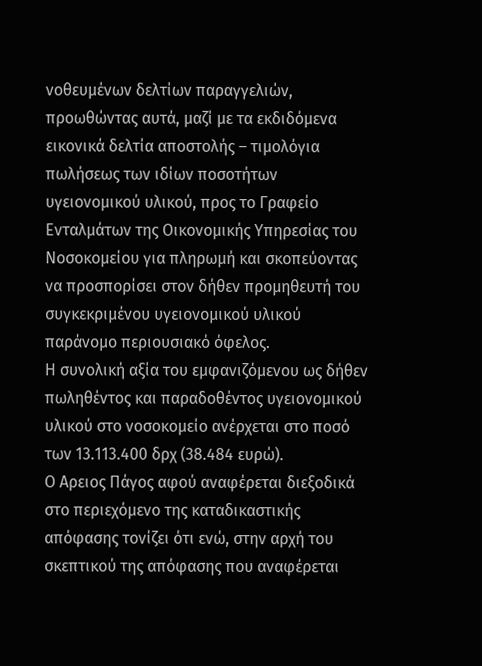νοθευμένων δελτίων παραγγελιών, προωθώντας αυτά, μαζί με τα εκδιδόμενα εικονικά δελτία αποστολής – τιμολόγια πωλήσεως των ιδίων ποσοτήτων υγειονομικού υλικού, προς το Γραφείο Ενταλμάτων της Οικονομικής Υπηρεσίας του Νοσοκομείου για πληρωμή και σκοπεύοντας να προσπορίσει στον δήθεν προμηθευτή του συγκεκριμένου υγειονομικού υλικού παράνομο περιουσιακό όφελος.
Η συνολική αξία του εμφανιζόμενου ως δήθεν πωληθέντος και παραδοθέντος υγειονομικού υλικού στο νοσοκομείο ανέρχεται στο ποσό των 13.113.400 δρχ (38.484 ευρώ).
Ο Αρειος Πάγος αφού αναφέρεται διεξοδικά στο περιεχόμενο της καταδικαστικής απόφασης τονίζει ότι ενώ, στην αρχή του σκεπτικού της απόφασης που αναφέρεται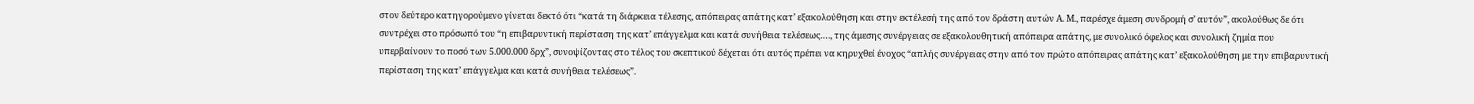στον δεύτερο κατηγορούμενο γίνεται δεκτό ότι “κατά τη διάρκεια τέλεσης, απόπειρας απάτης κατ’ εξακολούθηση και στην εκτέλεσή της από τον δράστη αυτών Α. Μ., παρέσχε άμεση συνδρομή σ’ αυτόν”, ακολούθως δε ότι συντρέχει στο πρόσωπό του “η επιβαρυντική περίσταση της κατ’ επάγγελμα και κατά συνήθεια τελέσεως…., της άμεσης συνέργειας σε εξακολουθητική απόπειρα απάτης, με συνολικό όφελος και συνολική ζημία που υπερβαίνουν το ποσό των 5.000.000 δρχ”, συνοψίζοντας στο τέλος του σκεπτικού δέχεται ότι αυτός πρέπει να κηρυχθεί ένοχος “απλής συνέργειας στην από τον πρώτο απόπειρας απάτης κατ’ εξακολούθηση με την επιβαρυντική περίσταση της κατ’ επάγγελμα και κατά συνήθεια τελέσεως”.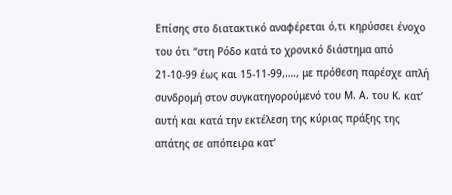Επίσης στο διατακτικό αναφέρεται ό,τι κηρύσσει ένοχο του ότι “στη Ρόδο κατά το χρονικό διάστημα από 21-10-99 έως και 15-11-99,…., με πρόθεση παρέσχε απλή συνδρομή στον συγκατηγορούμενό του Μ. Α. του Κ. κατ’ αυτή και κατά την εκτέλεση της κύριας πράξης της απάτης σε απόπειρα κατ’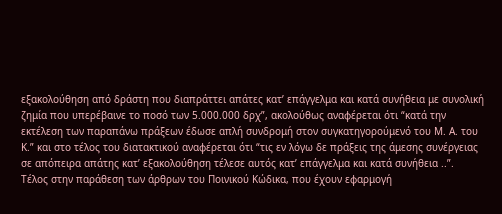εξακολούθηση από δράστη που διαπράττει απάτες κατ’ επάγγελμα και κατά συνήθεια με συνολική ζημία που υπερέβαινε το ποσό των 5.000.000 δρχ”, ακολούθως αναφέρεται ότι “κατά την εκτέλεση των παραπάνω πράξεων έδωσε απλή συνδρομή στον συγκατηγορούμενό του Μ. Α. του Κ.” και στο τέλος του διατακτικού αναφέρεται ότι “τις εν λόγω δε πράξεις της άμεσης συνέργειας σε απόπειρα απάτης κατ’ εξακολούθηση τέλεσε αυτός κατ’ επάγγελμα και κατά συνήθεια ..”.
Τέλος στην παράθεση των άρθρων του Ποινικού Κώδικα, που έχουν εφαρμογή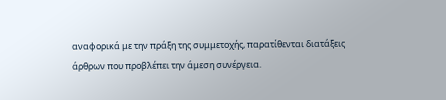αναφορικά με την πράξη της συμμετοχής, παρατίθενται διατάξεις άρθρων που προβλέπει την άμεση συνέργεια.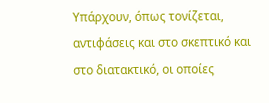Υπάρχουν, όπως τονίζεται, αντιφάσεις και στο σκεπτικό και στο διατακτικό, οι οποίες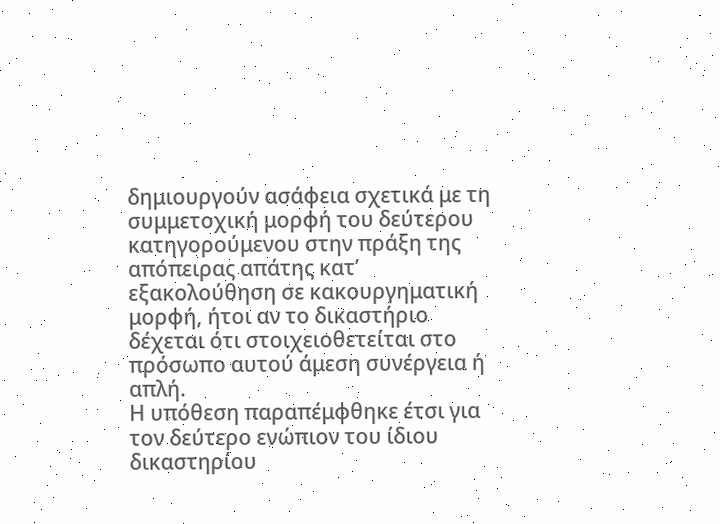δημιουργούν ασάφεια σχετικά με τη συμμετοχική μορφή του δεύτερου κατηγορούμενου στην πράξη της απόπειρας απάτης κατ’ εξακολούθηση σε κακουργηματική μορφή, ήτοι αν το δικαστήριο δέχεται ότι στοιχειοθετείται στο πρόσωπο αυτού άμεση συνέργεια ή απλή.
Η υπόθεση παραπέμφθηκε έτσι για τον δεύτερο ενώπιον του ίδιου δικαστηρίου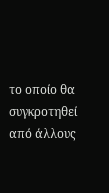το οποίο θα συγκροτηθεί από άλλους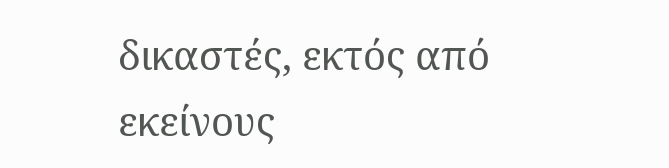δικαστές, εκτός από εκείνους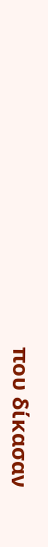που δίκασαν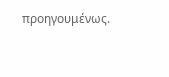προηγουμένως.